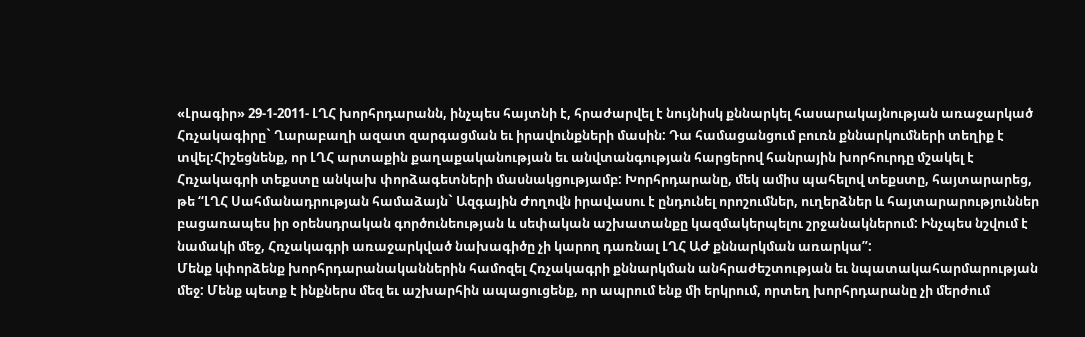«Լրագիր» 29-1-2011- ԼՂՀ խորհրդարանն, ինչպես հայտնի է, հրաժարվել է նույնիսկ քննարկել հասարակայնության առաջարկած Հռչակագիրը` Ղարաբաղի ազատ զարգացման եւ իրավունքների մասին: Դա համացանցում բուռն քննարկումների տեղիք է տվել:Հիշեցնենք, որ ԼՂՀ արտաքին քաղաքականության եւ անվտանգության հարցերով հանրային խորհուրդը մշակել է Հռչակագրի տեքստը անկախ փորձագետների մասնակցությամբ: Խորհրդարանը, մեկ ամիս պահելով տեքստը, հայտարարեց, թե “ԼՂՀ Սահմանադրության համաձայն` Ազգային Ժողովն իրավասու է ընդունել որոշումներ, ուղերձներ և հայտարարություններ բացառապես իր օրենսդրական գործունեության և սեփական աշխատանքը կազմակերպելու շրջանակներում: Ինչպես նշվում է նամակի մեջ, Հռչակագրի առաջարկված նախագիծը չի կարող դառնալ ԼՂՀ ԱԺ քննարկման առարկա”:
Մենք կփորձենք խորհրդարանականներին համոզել Հռչակագրի քննարկման անհրաժեշտության եւ նպատակահարմարության մեջ: Մենք պետք է ինքներս մեզ եւ աշխարհին ապացուցենք, որ ապրում ենք մի երկրում, որտեղ խորհրդարանը չի մերժում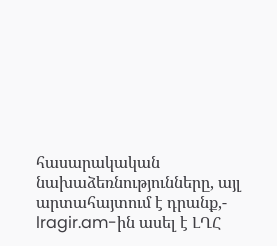հասարակական նախաձեռնությունները, այլ արտահայտում է դրանք,- lragir.am-ին ասել է ԼՂՀ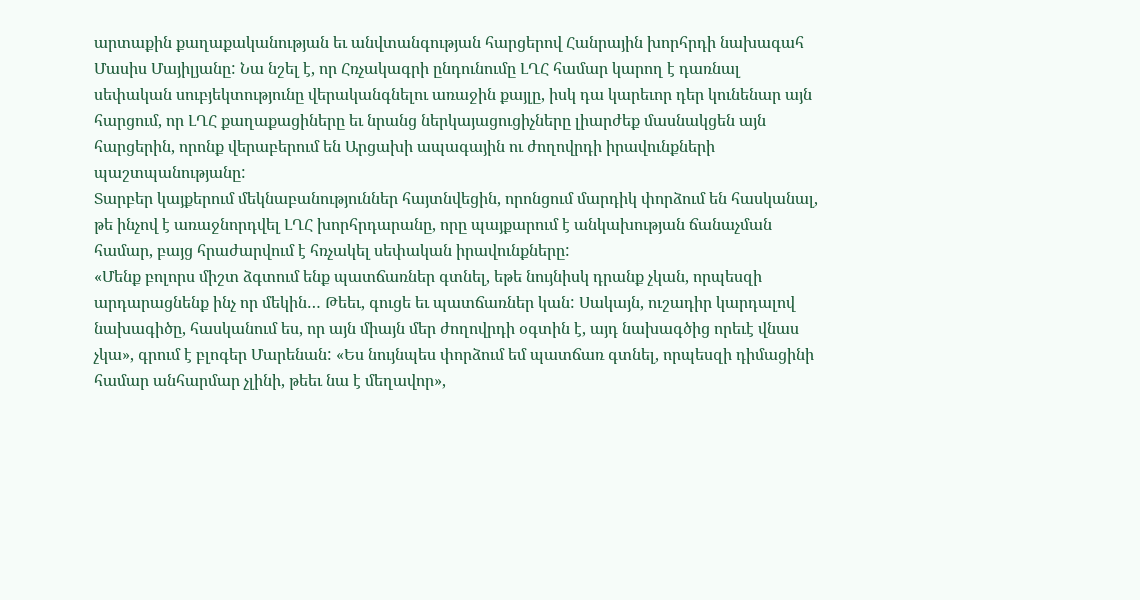արտաքին քաղաքականության եւ անվտանգության հարցերով Հանրային խորհրդի նախագահ Մասիս Մայիլյանը: Նա նշել է, որ Հռչակագրի ընդունումը ԼՂՀ համար կարող է դառնալ սեփական սուբյեկտությունը վերականգնելու առաջին քայլը, իսկ դա կարեւոր դեր կունենար այն հարցում, որ ԼՂՀ քաղաքացիները եւ նրանց ներկայացուցիչները լիարժեք մասնակցեն այն հարցերին, որոնք վերաբերում են Արցախի ապագային ու ժողովրդի իրավունքների պաշտպանությանը:
Տարբեր կայքերում մեկնաբանություններ հայտնվեցին, որոնցում մարդիկ փորձում են հասկանալ, թե ինչով է առաջնորդվել ԼՂՀ խորհրդարանը, որը պայքարում է անկախության ճանաչման համար, բայց հրաժարվում է հռչակել սեփական իրավունքները:
«Մենք բոլորս միշտ ձգտում ենք պատճառներ գտնել, եթե նույնիսկ դրանք չկան, որպեսզի արդարացնենք ինչ որ մեկին… Թեեւ, գուցե եւ պատճառներ կան: Սակայն, ուշադիր կարդալով նախագիծը, հասկանում ես, որ այն միայն մեր ժողովրդի օգտին է, այդ նախագծից որեւէ վնաս չկա», գրում է բլոգեր Մարենան: «Ես նույնպես փորձում եմ պատճառ գտնել, որպեսզի դիմացինի համար անհարմար չլինի, թեեւ նա է մեղավոր»,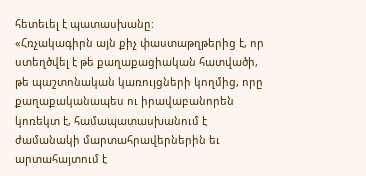հետեւել է պատասխանը:
«Հռչակագիրն այն քիչ փաստաթղթերից է, որ ստեղծվել է թե քաղաքացիական հատվածի, թե պաշտոնական կառույցների կողմից, որը քաղաքականապես ու իրավաբանորեն կոռեկտ է, համապատասխանում է ժամանակի մարտահրավերներին եւ արտահայտում է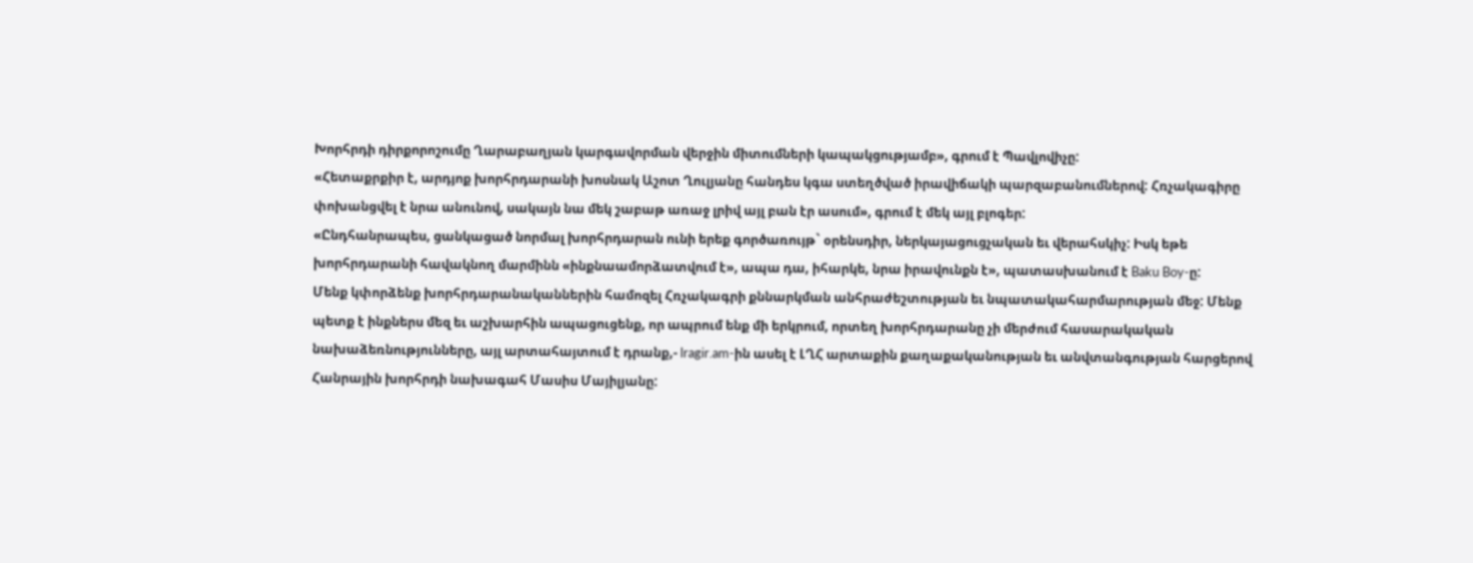Խորհրդի դիրքորոշումը Ղարաբաղյան կարգավորման վերջին միտումների կապակցությամբ», գրում է Պավլովիչը:
«Հետաքրքիր է, արդյոք խորհրդարանի խոսնակ Աշոտ Ղուլյանը հանդես կգա ստեղծված իրավիճակի պարզաբանումներով: Հռչակագիրը փոխանցվել է նրա անունով, սակայն նա մեկ շաբաթ առաջ լրիվ այլ բան էր ասում», գրում է մեկ այլ բլոգեր:
«Ընդհանրապես, ցանկացած նորմալ խորհրդարան ունի երեք գործառույթ` օրենսդիր, ներկայացուցչական եւ վերահսկիչ: Իսկ եթե խորհրդարանի հավակնող մարմինն «ինքնաամորձատվում է», ապա դա, իհարկե, նրա իրավունքն է», պատասխանում է Baku Boy-ը:
Մենք կփորձենք խորհրդարանականներին համոզել Հռչակագրի քննարկման անհրաժեշտության եւ նպատակահարմարության մեջ: Մենք պետք է ինքներս մեզ եւ աշխարհին ապացուցենք, որ ապրում ենք մի երկրում, որտեղ խորհրդարանը չի մերժում հասարակական նախաձեռնությունները, այլ արտահայտում է դրանք,- lragir.am-ին ասել է ԼՂՀ արտաքին քաղաքականության եւ անվտանգության հարցերով Հանրային խորհրդի նախագահ Մասիս Մայիլյանը: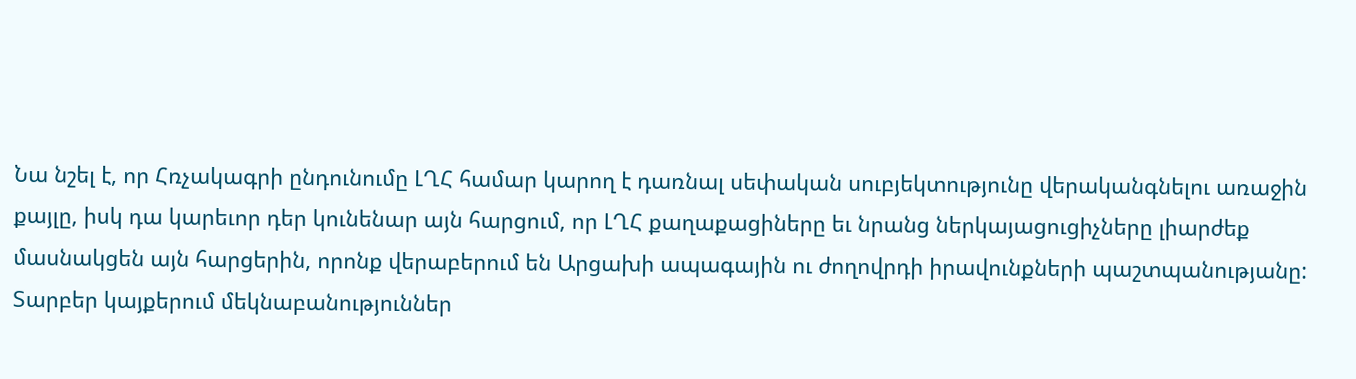Նա նշել է, որ Հռչակագրի ընդունումը ԼՂՀ համար կարող է դառնալ սեփական սուբյեկտությունը վերականգնելու առաջին քայլը, իսկ դա կարեւոր դեր կունենար այն հարցում, որ ԼՂՀ քաղաքացիները եւ նրանց ներկայացուցիչները լիարժեք մասնակցեն այն հարցերին, որոնք վերաբերում են Արցախի ապագային ու ժողովրդի իրավունքների պաշտպանությանը:
Տարբեր կայքերում մեկնաբանություններ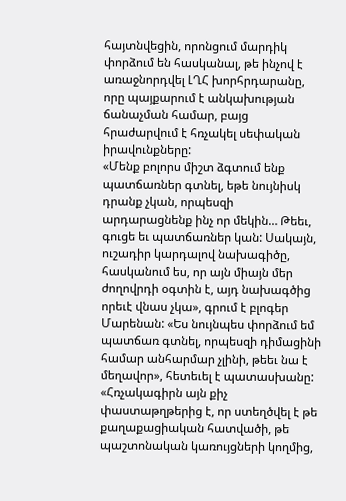հայտնվեցին, որոնցում մարդիկ փորձում են հասկանալ, թե ինչով է առաջնորդվել ԼՂՀ խորհրդարանը, որը պայքարում է անկախության ճանաչման համար, բայց հրաժարվում է հռչակել սեփական իրավունքները:
«Մենք բոլորս միշտ ձգտում ենք պատճառներ գտնել, եթե նույնիսկ դրանք չկան, որպեսզի արդարացնենք ինչ որ մեկին… Թեեւ, գուցե եւ պատճառներ կան: Սակայն, ուշադիր կարդալով նախագիծը, հասկանում ես, որ այն միայն մեր ժողովրդի օգտին է, այդ նախագծից որեւէ վնաս չկա», գրում է բլոգեր Մարենան: «Ես նույնպես փորձում եմ պատճառ գտնել, որպեսզի դիմացինի համար անհարմար չլինի, թեեւ նա է մեղավոր», հետեւել է պատասխանը:
«Հռչակագիրն այն քիչ փաստաթղթերից է, որ ստեղծվել է թե քաղաքացիական հատվածի, թե պաշտոնական կառույցների կողմից,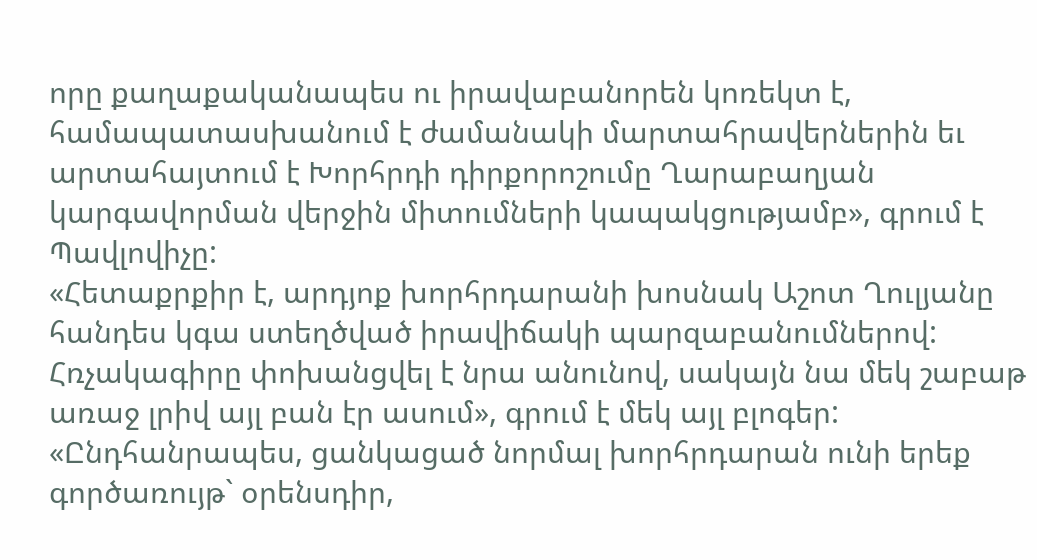որը քաղաքականապես ու իրավաբանորեն կոռեկտ է, համապատասխանում է ժամանակի մարտահրավերներին եւ արտահայտում է Խորհրդի դիրքորոշումը Ղարաբաղյան կարգավորման վերջին միտումների կապակցությամբ», գրում է Պավլովիչը:
«Հետաքրքիր է, արդյոք խորհրդարանի խոսնակ Աշոտ Ղուլյանը հանդես կգա ստեղծված իրավիճակի պարզաբանումներով: Հռչակագիրը փոխանցվել է նրա անունով, սակայն նա մեկ շաբաթ առաջ լրիվ այլ բան էր ասում», գրում է մեկ այլ բլոգեր:
«Ընդհանրապես, ցանկացած նորմալ խորհրդարան ունի երեք գործառույթ` օրենսդիր,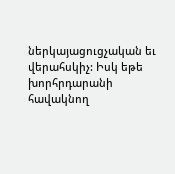ներկայացուցչական եւ վերահսկիչ: Իսկ եթե խորհրդարանի հավակնող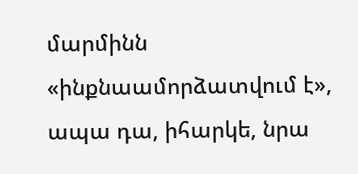մարմինն «ինքնաամորձատվում է», ապա դա, իհարկե, նրա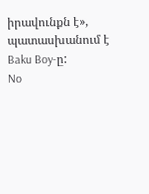իրավունքն է», պատասխանում է Baku Boy-ը:
No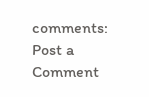comments:
Post a Comment